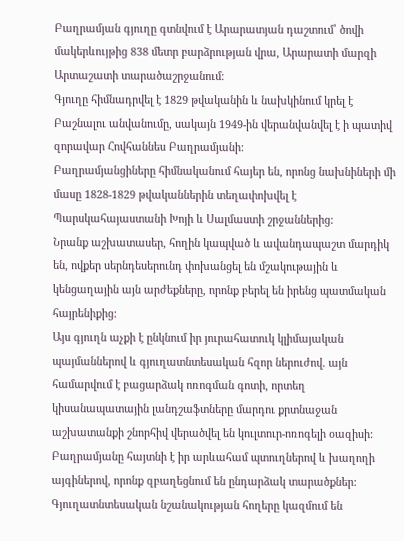Բաղրամյան գյուղը գտնվում է Արարատյան դաշտում՝ ծովի մակերևույթից 838 մետր բարձրության վրա, Արարատի մարզի Արտաշատի տարածաշրջանում։
Գյուղը հիմնադրվել է 1829 թվականին և նախկինում կրել է Բաշնալու անվանումը, սակայն 1949-ին վերանվանվել է ի պատիվ զորավար Հովհաննես Բաղրամյանի:
Բաղրամյանցիները հիմնականում հայեր են, որոնց նախնիների մի մասը 1828-1829 թվականներին տեղափոխվել է Պարսկահայաստանի Խոյի և Սալմաստի շրջաններից:
Նրանք աշխատասեր, հողին կապված և ավանդապաշտ մարդիկ են, ովքեր սերնդեսերունդ փոխանցել են մշակութային և կենցաղային այն արժեքները, որոնք բերել են իրենց պատմական հայրենիքից:
Այս գյուղն աչքի է ընկնում իր յուրահատուկ կլիմայական պայմաններով և գյուղատնտեսական հզոր ներուժով. այն համարվում է բացարձակ ոռոգման գոտի, որտեղ կիսանապատային լանդշաֆտները մարդու քրտնաջան աշխատանքի շնորհիվ վերածվել են կուլտուր-ոռոգելի օազիսի:
Բաղրամյանը հայտնի է իր արևահամ պտուղներով և խաղողի այգիներով, որոնք զբաղեցնում են ընդարձակ տարածքներ:
Գյուղատնտեսական նշանակության հողերը կազմում են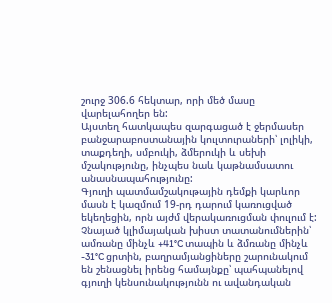շուրջ 306.6 հեկտար, որի մեծ մասը վարելահողեր են:
Այստեղ հատկապես զարգացած է ջերմասեր բանջարաբոստանային կուլտուրաների՝ լոլիկի, տաքդեղի, սմբուկի, ձմերուկի և սեխի մշակությունը, ինչպես նաև կաթնամսատու անասնապահությունը:
Գյուղի պատմամշակութային դեմքի կարևոր մասն է կազմում 19-րդ դարում կառուցված եկեղեցին, որն այժմ վերակառուցման փուլում է:
Չնայած կլիմայական խիստ տատանումներին՝ ամռանը մինչև +41°C տապին և ձմռանը մինչև -31°C ցրտին, բաղրամյանցիները շարունակում են շենացնել իրենց համայնքը՝ պահպանելով գյուղի կենսունակությունն ու ավանդական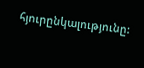հյուրընկալությունը: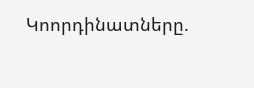Կոորդինատները.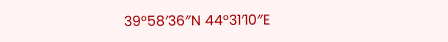39°58′36″N 44°31′10″E